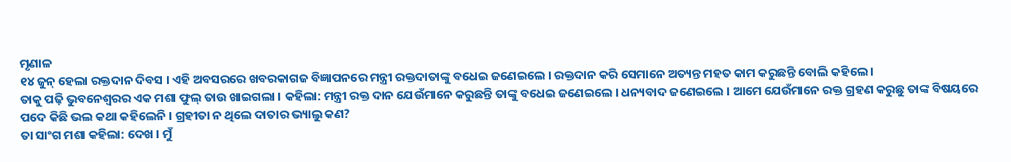ମୃଣାଳ
୧୪ ଜୁନ୍ ହେଲା ରକ୍ତଦାନ ଦିବସ । ଏହି ଅବସରରେ ଖବରକାଗଜ ବିଜ୍ଞାପନରେ ମନ୍ତ୍ରୀ ରକ୍ତଦାତାଙ୍କୁ ବଧେଇ ଜଣେଇଲେ । ରକ୍ତଦାନ କରି ସେମାନେ ଅତ୍ୟନ୍ତ ମହତ କାମ କରୁଛନ୍ତି ବୋଲି କହିଲେ ।
ତାକୁ ପଢ଼ି ଭୁବନେଶ୍ୱରର ଏକ ମଶା ଫୁଲ୍ ତାଉ ଖାଇଗଲା । କହିଲା: ମନ୍ତ୍ରୀ ରକ୍ତ ଦାନ ଯେଉଁମାନେ କରୁଛନ୍ତି ତାଙ୍କୁ ବଧେଇ ଜଣେଇଲେ । ଧନ୍ୟବାଦ ଜଣେଇଲେ । ଆମେ ଯେଉଁମାନେ ରକ୍ତ ଗ୍ରହଣ କରୁଛୁ ତାଙ୍କ ବିଷୟରେ ପଦେ କିଛି ଭଲ କଥା କହିଲେନି । ଗ୍ରହୀତା ନ ଥିଲେ ଦାତାର ଭ୍ୟାଲୁ କଣ?
ତା ସାଂଗ ମଶା କହିଲା: ଦେଖ । ମୁଁ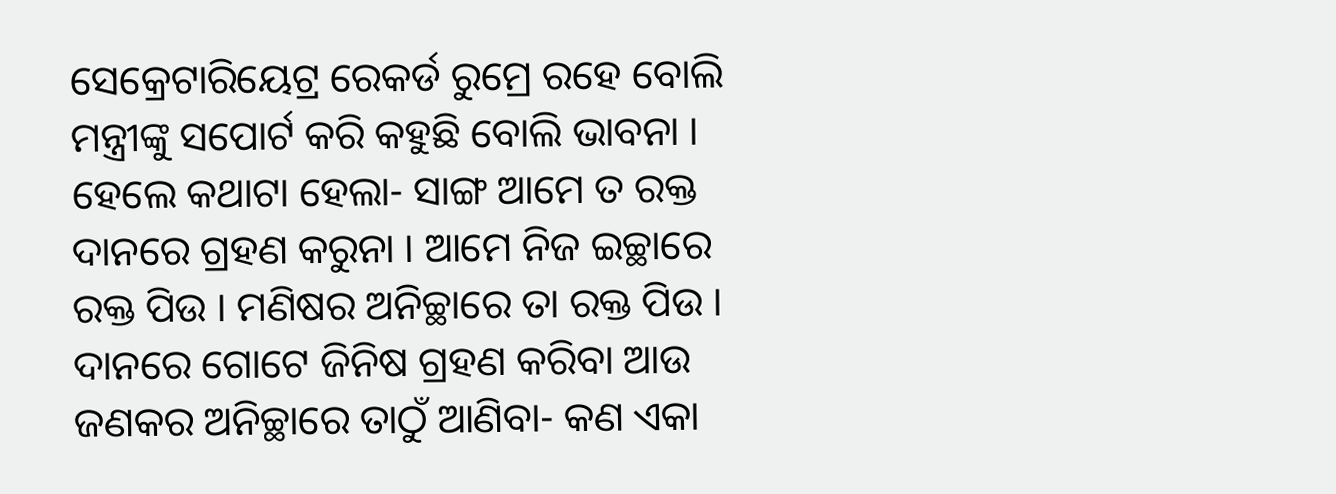ସେକ୍ରେଟାରିୟେଟ୍ର ରେକର୍ଡ ରୁମ୍ରେ ରହେ ବୋଲି ମନ୍ତ୍ରୀଙ୍କୁ ସପୋର୍ଟ କରି କହୁଛି ବୋଲି ଭାବନା । ହେଲେ କଥାଟା ହେଲା- ସାଙ୍ଗ ଆମେ ତ ରକ୍ତ ଦାନରେ ଗ୍ରହଣ କରୁନା । ଆମେ ନିଜ ଇଚ୍ଛାରେ ରକ୍ତ ପିଉ । ମଣିଷର ଅନିଚ୍ଛାରେ ତା ରକ୍ତ ପିଉ । ଦାନରେ ଗୋଟେ ଜିନିଷ ଗ୍ରହଣ କରିବା ଆଉ ଜଣକର ଅନିଚ୍ଛାରେ ତାଠୁଁ ଆଣିବା- କଣ ଏକା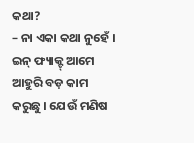କଥା?
– ନା ଏକା କଥା ନୁହେଁ । ଇନ୍ ଫ୍ୟାକ୍ଟ୍ ଆମେ ଆହୁରି ବଡ଼ କାମ କରୁଛୁ । ଯେଉଁ ମଣିଷ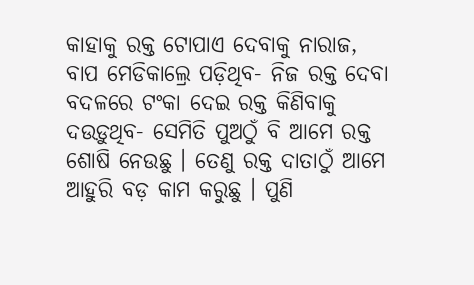କାହାକୁ ରକ୍ତ ଟୋପାଏ ଦେବାକୁ ନାରାଜ, ବାପ ମେଡିକାଲ୍ରେ ପଡ଼ିଥିବ- ନିଜ ରକ୍ତ ଦେବା ବଦଳରେ ଟଂକା ଦେଇ ରକ୍ତ କିଣିବାକୁ ଦଉଡ଼ୁଥିବ- ସେମିତି ପୁଅଠୁଁ ବି ଆମେ ରକ୍ତ ଶୋଷି ନେଉଛୁ । ତେଣୁ ରକ୍ତ ଦାତାଠୁଁ ଆମେ ଆହୁରି ବଡ଼ କାମ କରୁଛୁ । ପୁଣି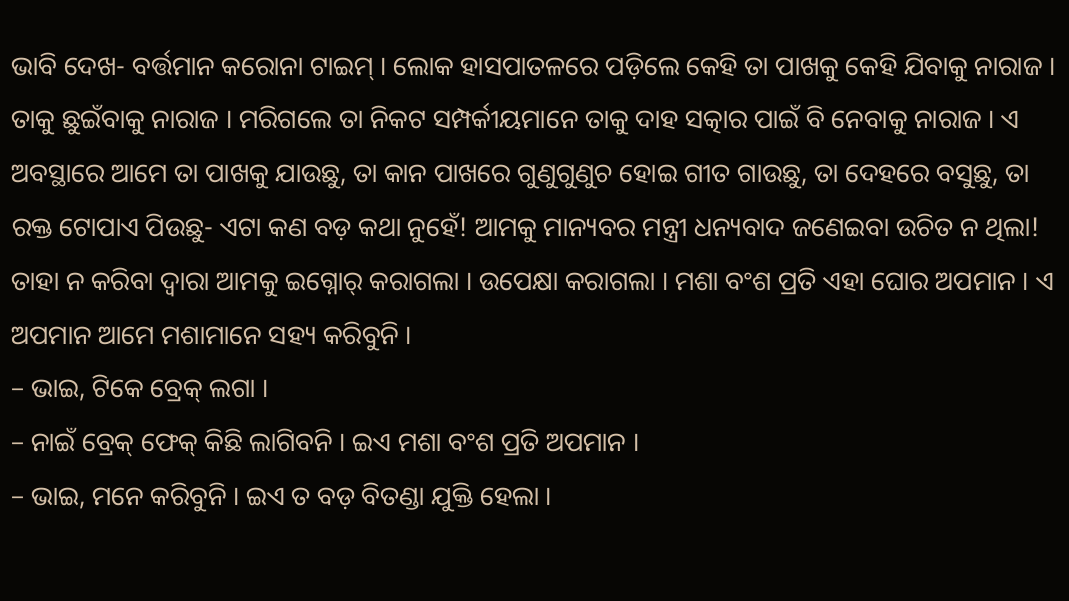ଭାବି ଦେଖ- ବର୍ତ୍ତମାନ କରୋନା ଟାଇମ୍ । ଲୋକ ହାସପାତଳରେ ପଡ଼ିଲେ କେହି ତା ପାଖକୁ କେହି ଯିବାକୁ ନାରାଜ । ତାକୁ ଛୁଇଁବାକୁ ନାରାଜ । ମରିଗଲେ ତା ନିକଟ ସମ୍ପର୍କୀୟମାନେ ତାକୁ ଦାହ ସତ୍କାର ପାଇଁ ବି ନେବାକୁ ନାରାଜ । ଏ ଅବସ୍ଥାରେ ଆମେ ତା ପାଖକୁ ଯାଉଛୁ, ତା କାନ ପାଖରେ ଗୁଣୁଗୁଣୁଚ ହୋଇ ଗୀତ ଗାଉଛୁ, ତା ଦେହରେ ବସୁଛୁ, ତା ରକ୍ତ ଟୋପାଏ ପିଉଛୁ- ଏଟା କଣ ବଡ଼ କଥା ନୁହେଁ! ଆମକୁ ମାନ୍ୟବର ମନ୍ତ୍ରୀ ଧନ୍ୟବାଦ ଜଣେଇବା ଉଚିତ ନ ଥିଲା! ତାହା ନ କରିବା ଦ୍ୱାରା ଆମକୁ ଇଗ୍ନୋର୍ କରାଗଲା । ଉପେକ୍ଷା କରାଗଲା । ମଶା ବଂଶ ପ୍ରତି ଏହା ଘୋର ଅପମାନ । ଏ ଅପମାନ ଆମେ ମଶାମାନେ ସହ୍ୟ କରିବୁନି ।
– ଭାଇ, ଟିକେ ବ୍ରେକ୍ ଲଗା ।
– ନାଇଁ ବ୍ରେକ୍ ଫେକ୍ କିଛି ଲାଗିବନି । ଇଏ ମଶା ବଂଶ ପ୍ରତି ଅପମାନ ।
– ଭାଇ, ମନେ କରିବୁନି । ଇଏ ତ ବଡ଼ ବିତଣ୍ଡା ଯୁକ୍ତି ହେଲା ।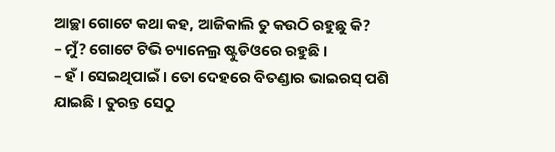ଆଚ୍ଛା ଗୋଟେ କଥା କହ, ଆଜିକାଲି ତୁ କଉଠି ରହୁଛୁ କି?
– ମୁଁ? ଗୋଟେ ଟିଭି ଚ୍ୟାନେଲ୍ର ଷ୍ଟୁଡିଓରେ ରହୁଛି ।
– ହଁ । ସେଇଥିପାଇଁ । ତୋ ଦେହରେ ବିତଣ୍ଡାର ଭାଇରସ୍ ପଶି ଯାଇଛି । ତୁରନ୍ତ ସେଠୁ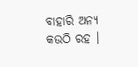ବାହାରି ଅନ୍ୟ କଉଠି ରହ ।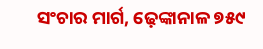ସଂଚାର ମାର୍ଗ, ଢ଼େଙ୍କାନାଳ ୭୫୯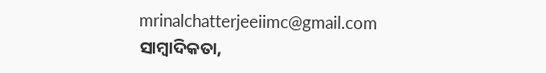mrinalchatterjeeiimc@gmail.com
ସାମ୍ବାଦିକତା,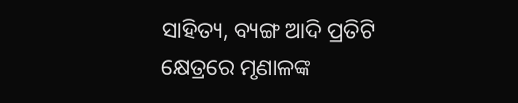ସାହିତ୍ୟ, ବ୍ୟଙ୍ଗ ଆଦି ପ୍ରତିଟି କ୍ଷେତ୍ରରେ ମୃଣାଳଙ୍କ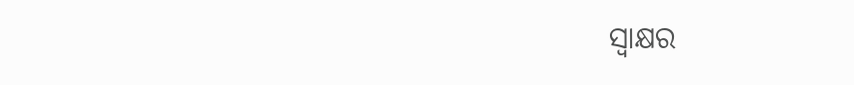ସ୍ଵାକ୍ଷର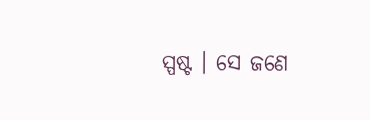ସ୍ପଷ୍ଟ । ସେ ଜଣେ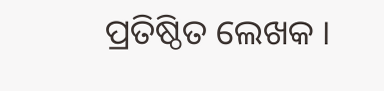ପ୍ରତିଷ୍ଠିତ ଲେଖକ ।